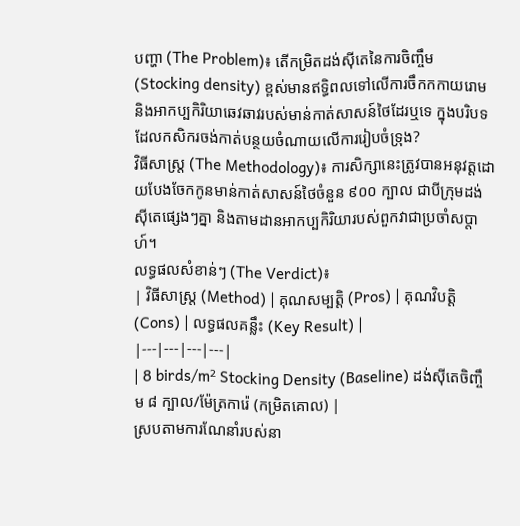បញ្ហា (The Problem)៖ តើកម្រិតដង់ស៊ីតេនៃការចិញ្ចឹម (Stocking density) ខ្ពស់មានឥទ្ធិពលទៅលើការចឹកកកាយរោម និងអាកប្បកិរិយាឆេវឆាវរបស់មាន់កាត់សាសន៍ថៃដែរឬទេ ក្នុងបរិបទដែលកសិករចង់កាត់បន្ថយចំណាយលើការរៀបចំទ្រុង?
វិធីសាស្ត្រ (The Methodology)៖ ការសិក្សានេះត្រូវបានអនុវត្តដោយបែងចែកកូនមាន់កាត់សាសន៍ថៃចំនួន ៩០០ ក្បាល ជាបីក្រុមដង់ស៊ីតេផ្សេងៗគ្នា និងតាមដានអាកប្បកិរិយារបស់ពួកវាជាប្រចាំសប្តាហ៍។
លទ្ធផលសំខាន់ៗ (The Verdict)៖
| វិធីសាស្ត្រ (Method) | គុណសម្បត្តិ (Pros) | គុណវិបត្តិ (Cons) | លទ្ធផលគន្លឹះ (Key Result) |
|---|---|---|---|
| 8 birds/m² Stocking Density (Baseline) ដង់ស៊ីតេចិញ្ចឹម ៨ ក្បាល/ម៉ែត្រការ៉េ (កម្រិតគោល) |
ស្របតាមការណែនាំរបស់នា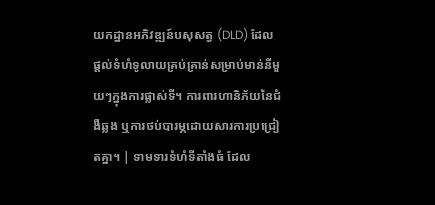យកដ្ឋានអភិវឌ្ឍន៍បសុសត្វ (DLD) ដែលផ្តល់ទំហំទូលាយគ្រប់គ្រាន់សម្រាប់មាន់នីមួយៗក្នុងការផ្លាស់ទី។ ការពារហានិភ័យនៃជំងឺឆ្លង ឬការថប់បារម្ភដោយសារការប្រជ្រៀតគ្នា។ | ទាមទារទំហំទីតាំងធំ ដែល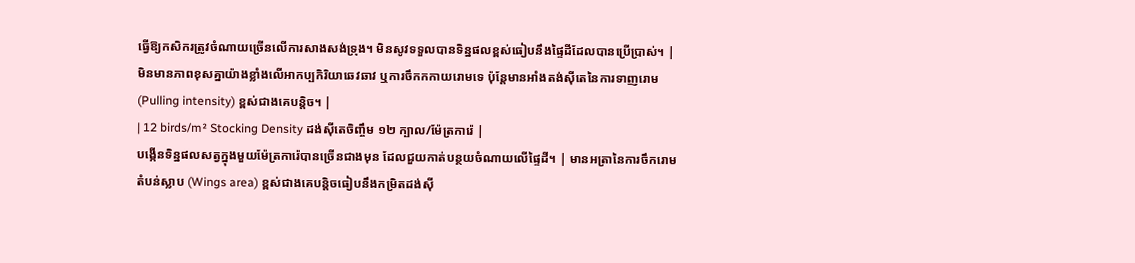ធ្វើឱ្យកសិករត្រូវចំណាយច្រើនលើការសាងសង់ទ្រុង។ មិនសូវទទួលបានទិន្នផលខ្ពស់ធៀបនឹងផ្ទៃដីដែលបានប្រើប្រាស់។ | មិនមានភាពខុសគ្នាយ៉ាងខ្លាំងលើអាកប្បកិរិយាឆេវឆាវ ឬការចឹកកកាយរោមទេ ប៉ុន្តែមានអាំងតង់ស៊ីតេនៃការទាញរោម (Pulling intensity) ខ្ពស់ជាងគេបន្តិច។ |
| 12 birds/m² Stocking Density ដង់ស៊ីតេចិញ្ចឹម ១២ ក្បាល/ម៉ែត្រការ៉េ |
បង្កើនទិន្នផលសត្វក្នុងមួយម៉ែត្រការ៉េបានច្រើនជាងមុន ដែលជួយកាត់បន្ថយចំណាយលើផ្ទៃដី។ | មានអត្រានៃការចឹករោមតំបន់ស្លាប (Wings area) ខ្ពស់ជាងគេបន្តិចធៀបនឹងកម្រិតដង់ស៊ី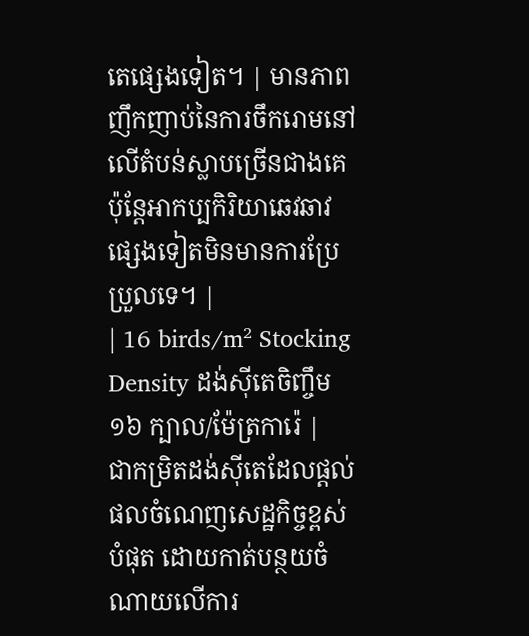តេផ្សេងទៀត។ | មានភាពញឹកញាប់នៃការចឹករោមនៅលើតំបន់ស្លាបច្រើនជាងគេ ប៉ុន្តែអាកប្បកិរិយាឆេវឆាវផ្សេងទៀតមិនមានការប្រែប្រួលទេ។ |
| 16 birds/m² Stocking Density ដង់ស៊ីតេចិញ្ចឹម ១៦ ក្បាល/ម៉ែត្រការ៉េ |
ជាកម្រិតដង់ស៊ីតេដែលផ្តល់ផលចំណេញសេដ្ឋកិច្ចខ្ពស់បំផុត ដោយកាត់បន្ថយចំណាយលើការ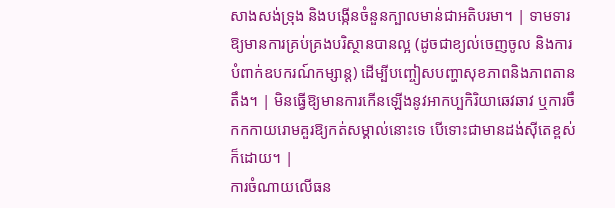សាងសង់ទ្រុង និងបង្កើនចំនួនក្បាលមាន់ជាអតិបរមា។ | ទាមទារឱ្យមានការគ្រប់គ្រងបរិស្ថានបានល្អ (ដូចជាខ្យល់ចេញចូល និងការបំពាក់ឧបករណ៍កម្សាន្ត) ដើម្បីបញ្ចៀសបញ្ហាសុខភាពនិងភាពតានតឹង។ | មិនធ្វើឱ្យមានការកើនឡើងនូវអាកប្បកិរិយាឆេវឆាវ ឬការចឹកកកាយរោមគួរឱ្យកត់សម្គាល់នោះទេ បើទោះជាមានដង់ស៊ីតេខ្ពស់ក៏ដោយ។ |
ការចំណាយលើធន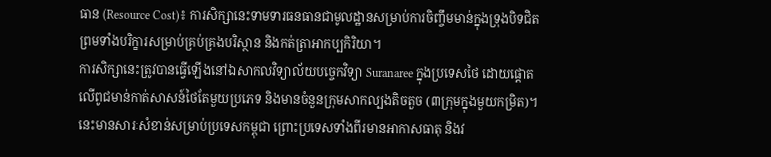ធាន (Resource Cost)៖ ការសិក្សានេះទាមទារធនធានជាមូលដ្ឋានសម្រាប់ការចិញ្ចឹមមាន់ក្នុងទ្រុងបិទជិត ព្រមទាំងបរិក្ខារសម្រាប់គ្រប់គ្រងបរិស្ថាន និងកត់ត្រាអាកប្បកិរិយា។
ការសិក្សានេះត្រូវបានធ្វើឡើងនៅឯសាកលវិទ្យាល័យបច្ចេកវិទ្យា Suranaree ក្នុងប្រទេសថៃ ដោយផ្តោតលើពូជមាន់កាត់សាសន៍ថៃតែមួយប្រភេទ និងមានចំនួនក្រុមសាកល្បងតិចតួច (៣ក្រុមក្នុងមួយកម្រិត)។ នេះមានសារៈសំខាន់សម្រាប់ប្រទេសកម្ពុជា ព្រោះប្រទេសទាំងពីរមានអាកាសធាតុ និងវ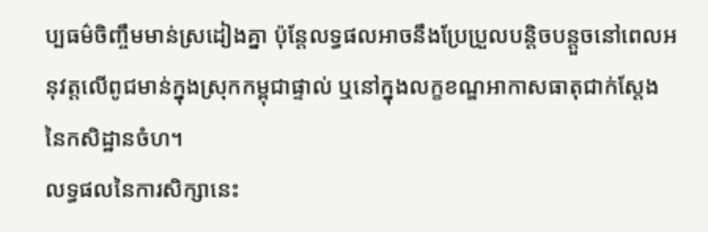ប្បធម៌ចិញ្ចឹមមាន់ស្រដៀងគ្នា ប៉ុន្តែលទ្ធផលអាចនឹងប្រែប្រួលបន្តិចបន្តួចនៅពេលអនុវត្តលើពូជមាន់ក្នុងស្រុកកម្ពុជាផ្ទាល់ ឬនៅក្នុងលក្ខខណ្ឌអាកាសធាតុជាក់ស្តែងនៃកសិដ្ឋានចំហ។
លទ្ធផលនៃការសិក្សានេះ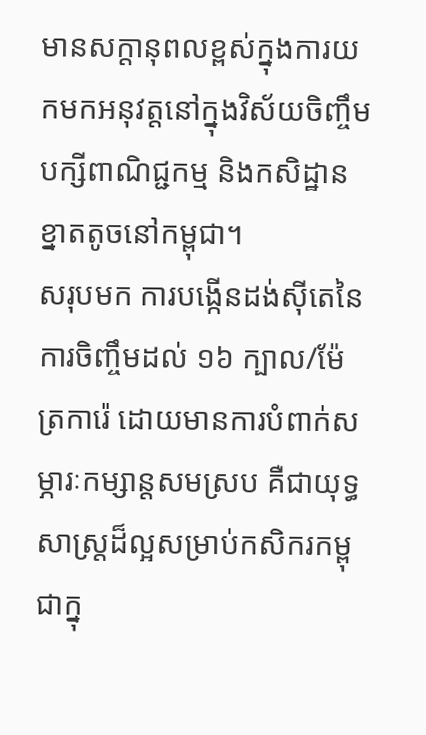មានសក្តានុពលខ្ពស់ក្នុងការយកមកអនុវត្តនៅក្នុងវិស័យចិញ្ចឹមបក្សីពាណិជ្ជកម្ម និងកសិដ្ឋានខ្នាតតូចនៅកម្ពុជា។
សរុបមក ការបង្កើនដង់ស៊ីតេនៃការចិញ្ចឹមដល់ ១៦ ក្បាល/ម៉ែត្រការ៉េ ដោយមានការបំពាក់សម្ភារៈកម្សាន្តសមស្រប គឺជាយុទ្ធសាស្ត្រដ៏ល្អសម្រាប់កសិករកម្ពុជាក្នុ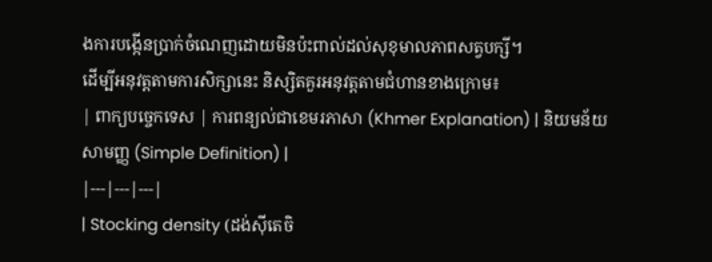ងការបង្កើនប្រាក់ចំណេញដោយមិនប៉ះពាល់ដល់សុខុមាលភាពសត្វបក្សី។
ដើម្បីអនុវត្តតាមការសិក្សានេះ និស្សិតគួរអនុវត្តតាមជំហានខាងក្រោម៖
| ពាក្យបច្ចេកទេស | ការពន្យល់ជាខេមរភាសា (Khmer Explanation) | និយមន័យសាមញ្ញ (Simple Definition) |
|---|---|---|
| Stocking density (ដង់ស៊ីតេចិ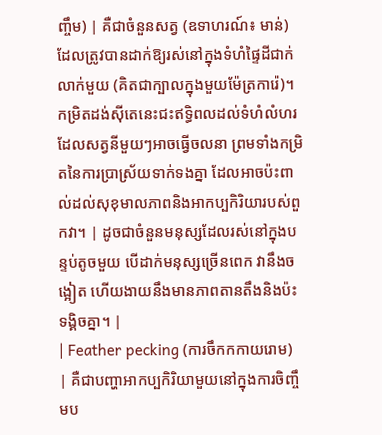ញ្ចឹម) | គឺជាចំនួនសត្វ (ឧទាហរណ៍៖ មាន់) ដែលត្រូវបានដាក់ឱ្យរស់នៅក្នុងទំហំផ្ទៃដីជាក់លាក់មួយ (គិតជាក្បាលក្នុងមួយម៉ែត្រការ៉េ)។ កម្រិតដង់ស៊ីតេនេះជះឥទ្ធិពលដល់ទំហំលំហរដែលសត្វនីមួយៗអាចធ្វើចលនា ព្រមទាំងកម្រិតនៃការប្រាស្រ័យទាក់ទងគ្នា ដែលអាចប៉ះពាល់ដល់សុខុមាលភាពនិងអាកប្បកិរិយារបស់ពួកវា។ | ដូចជាចំនួនមនុស្សដែលរស់នៅក្នុងបន្ទប់តូចមួយ បើដាក់មនុស្សច្រើនពេក វានឹងចង្អៀត ហើយងាយនឹងមានភាពតានតឹងនិងប៉ះទង្គិចគ្នា។ |
| Feather pecking (ការចឹកកកាយរោម) | គឺជាបញ្ហាអាកប្បកិរិយាមួយនៅក្នុងការចិញ្ចឹមប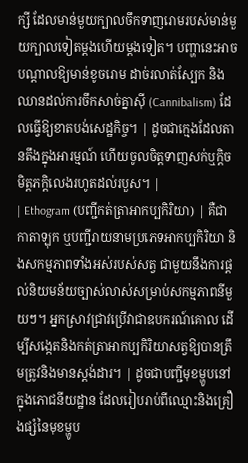ក្សី ដែលមាន់មួយក្បាលចឹកទាញរោមរបស់មាន់មួយក្បាលទៀតម្តងហើយម្តងទៀត។ បញ្ហានេះអាចបណ្តាលឱ្យមាន់ខូចរោម ដាច់រលាត់ស្បែក និងឈានដល់ការចឹកសាច់គ្នាស៊ី (Cannibalism) ដែលធ្វើឱ្យខាតបង់សេដ្ឋកិច្ច។ | ដូចជាក្មេងដែលតានតឹងក្នុងអារម្មណ៍ ហើយចូលចិត្តទាញសក់ឬក្តិចមិត្តភក្តិលេងរហូតដល់របួស។ |
| Ethogram (បញ្ជីកត់ត្រាអាកប្បកិរិយា) | គឺជាកាតាឡុក ឬបញ្ជីរាយនាមប្រភេទអាកប្បកិរិយា និងសកម្មភាពទាំងអស់របស់សត្វ ជាមួយនឹងការផ្តល់និយមន័យច្បាស់លាស់សម្រាប់សកម្មភាពនីមួយៗ។ អ្នកស្រាវជ្រាវប្រើវាជាឧបករណ៍គោល ដើម្បីសង្កេតនិងកត់ត្រាអាកប្បកិរិយាសត្វឱ្យបានត្រឹមត្រូវនិងមានស្តង់ដារ។ | ដូចជាបញ្ជីមុខម្ហូបនៅក្នុងភោជនីយដ្ឋាន ដែលរៀបរាប់ពីឈ្មោះនិងគ្រឿងផ្សំនៃមុខម្ហូប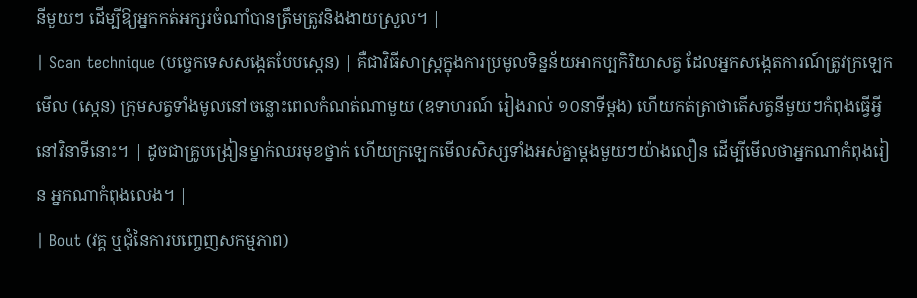នីមួយៗ ដើម្បីឱ្យអ្នកកត់អក្សរចំណាំបានត្រឹមត្រូវនិងងាយស្រួល។ |
| Scan technique (បច្ចេកទេសសង្កេតបែបស្កេន) | គឺជាវិធីសាស្ត្រក្នុងការប្រមូលទិន្នន័យអាកប្បកិរិយាសត្វ ដែលអ្នកសង្កេតការណ៍ត្រូវក្រឡេកមើល (ស្កេន) ក្រុមសត្វទាំងមូលនៅចន្លោះពេលកំណត់ណាមួយ (ឧទាហរណ៍ រៀងរាល់ ១០នាទីម្តង) ហើយកត់ត្រាថាតើសត្វនីមួយៗកំពុងធ្វើអ្វីនៅវិនាទីនោះ។ | ដូចជាគ្រូបង្រៀនម្នាក់ឈរមុខថ្នាក់ ហើយក្រឡេកមើលសិស្សទាំងអស់គ្នាម្តងមួយៗយ៉ាងលឿន ដើម្បីមើលថាអ្នកណាកំពុងរៀន អ្នកណាកំពុងលេង។ |
| Bout (វគ្គ ឬជុំនៃការបញ្ចេញសកម្មភាព)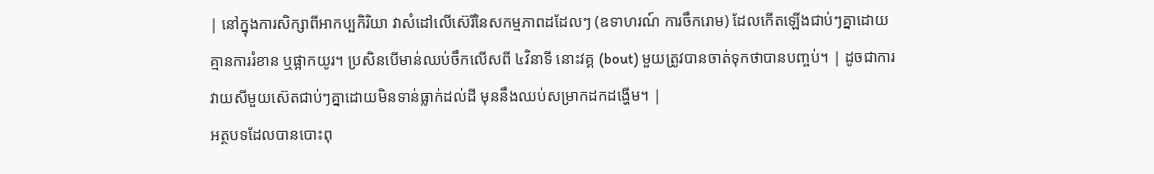| នៅក្នុងការសិក្សាពីអាកប្បកិរិយា វាសំដៅលើស៊េរីនៃសកម្មភាពដដែលៗ (ឧទាហរណ៍ ការចឹករោម) ដែលកើតឡើងជាប់ៗគ្នាដោយគ្មានការរំខាន ឬផ្អាកយូរ។ ប្រសិនបើមាន់ឈប់ចឹកលើសពី ៤វិនាទី នោះវគ្គ (bout) មួយត្រូវបានចាត់ទុកថាបានបញ្ចប់។ | ដូចជាការវាយសីមួយស៊េតជាប់ៗគ្នាដោយមិនទាន់ធ្លាក់ដល់ដី មុននឹងឈប់សម្រាកដកដង្ហើម។ |
អត្ថបទដែលបានបោះពុ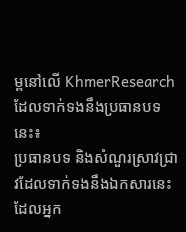ម្ពនៅលើ KhmerResearch ដែលទាក់ទងនឹងប្រធានបទនេះ៖
ប្រធានបទ និងសំណួរស្រាវជ្រាវដែលទាក់ទងនឹងឯកសារនេះ ដែលអ្នក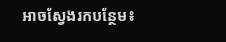អាចស្វែងរកបន្ថែម៖